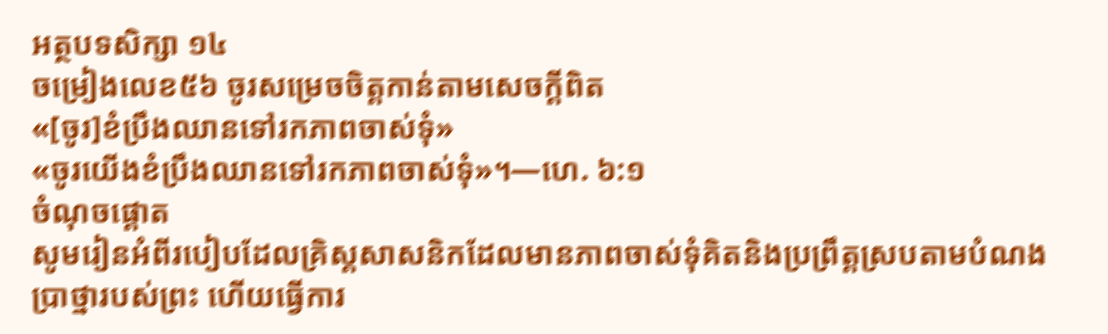អត្ថបទសិក្សា ១៤
ចម្រៀងលេខ៥៦ ចូរសម្រេចចិត្តកាន់តាមសេចក្ដីពិត
«[ចូរ]ខំប្រឹងឈានទៅរកភាពចាស់ទុំ»
«ចូរយើងខំប្រឹងឈានទៅរកភាពចាស់ទុំ»។—ហេ. ៦:១
ចំណុចផ្ដោត
សូមរៀនអំពីរបៀបដែលគ្រិស្តសាសនិកដែលមានភាពចាស់ទុំគិតនិងប្រព្រឹត្តស្របតាមបំណងប្រាថ្នារបស់ព្រះ ហើយធ្វើការ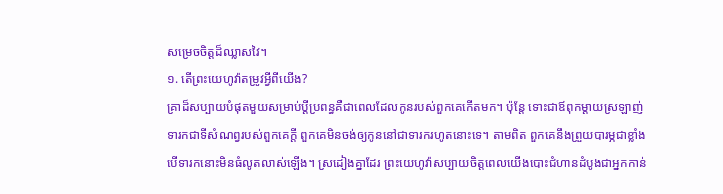សម្រេចចិត្តដ៏ឈ្លាសវៃ។
១. តើព្រះយេហូវ៉ាតម្រូវអ្វីពីយើង?
គ្រាដ៏សប្បាយបំផុតមួយសម្រាប់ប្ដីប្រពន្ធគឺជាពេលដែលកូនរបស់ពួកគេកើតមក។ ប៉ុន្តែ ទោះជាឪពុកម្ដាយស្រឡាញ់ទារកជាទីសំណព្វរបស់ពួកគេក្ដី ពួកគេមិនចង់ឲ្យកូននៅជាទារករហូតនោះទេ។ តាមពិត ពួកគេនឹងព្រួយបារម្ភជាខ្លាំង បើទារកនោះមិនធំលូតលាស់ឡើង។ ស្រដៀងគ្នាដែរ ព្រះយេហូវ៉ាសប្បាយចិត្តពេលយើងបោះជំហានដំបូងជាអ្នកកាន់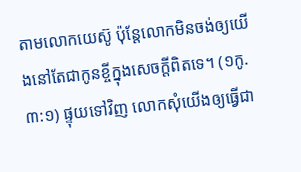តាមលោកយេស៊ូ ប៉ុន្តែលោកមិនចង់ឲ្យយើងនៅតែជាកូនខ្ចីក្នុងសេចក្ដីពិតទេ។ (១កូ. ៣:១) ផ្ទុយទៅវិញ លោកសុំយើងឲ្យធ្វើជា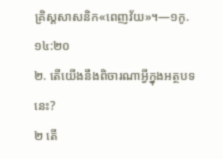គ្រិស្តសាសនិក«ពេញវ័យ»។—១កូ. ១៤:២០
២. តើយើងនឹងពិចារណាអ្វីក្នុងអត្ថបទនេះ?
២ តើ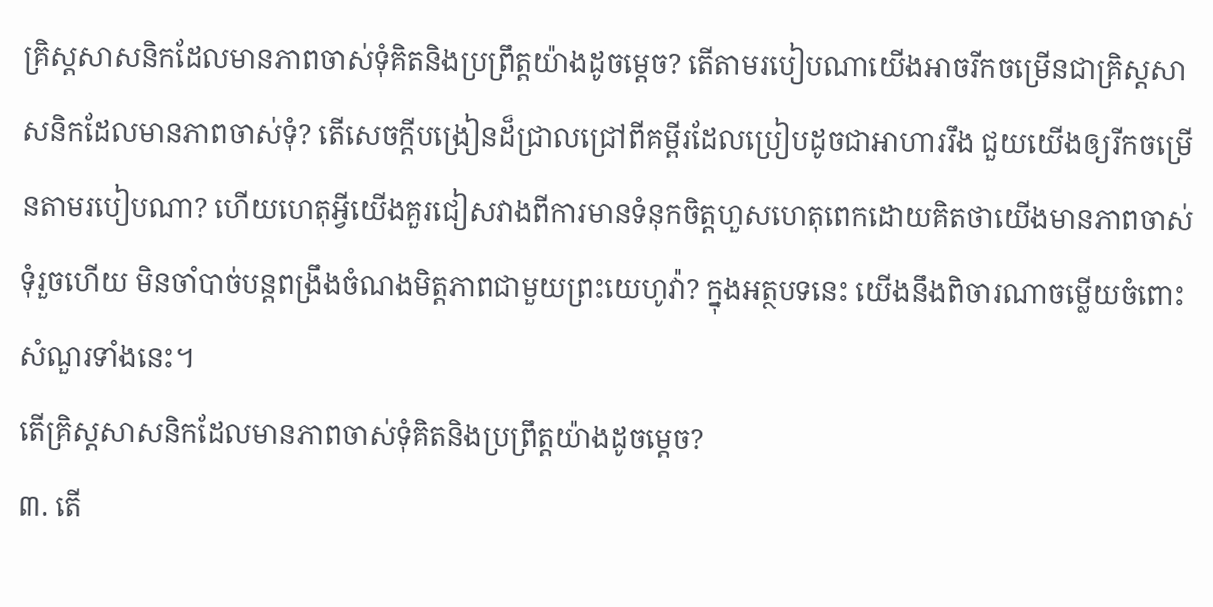គ្រិស្តសាសនិកដែលមានភាពចាស់ទុំគិតនិងប្រព្រឹត្តយ៉ាងដូចម្ដេច? តើតាមរបៀបណាយើងអាចរីកចម្រើនជាគ្រិស្តសាសនិកដែលមានភាពចាស់ទុំ? តើសេចក្ដីបង្រៀនដ៏ជ្រាលជ្រៅពីគម្ពីរដែលប្រៀបដូចជាអាហាររឹង ជួយយើងឲ្យរីកចម្រើនតាមរបៀបណា? ហើយហេតុអ្វីយើងគួរជៀសវាងពីការមានទំនុកចិត្តហួសហេតុពេកដោយគិតថាយើងមានភាពចាស់ទុំរួចហើយ មិនចាំបាច់បន្តពង្រឹងចំណងមិត្តភាពជាមួយព្រះយេហូវ៉ា? ក្នុងអត្ថបទនេះ យើងនឹងពិចារណាចម្លើយចំពោះសំណួរទាំងនេះ។
តើគ្រិស្តសាសនិកដែលមានភាពចាស់ទុំគិតនិងប្រព្រឹត្តយ៉ាងដូចម្ដេច?
៣. តើ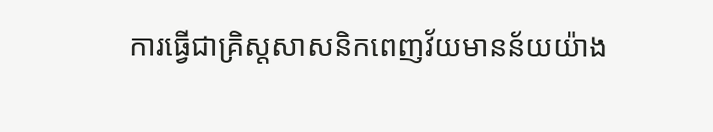ការធ្វើជាគ្រិស្តសាសនិកពេញវ័យមានន័យយ៉ាង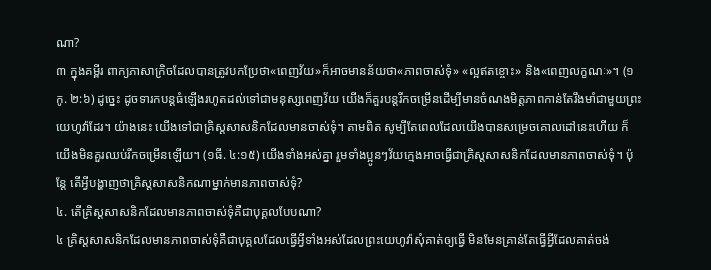ណា?
៣ ក្នុងគម្ពីរ ពាក្យភាសាក្រិចដែលបានត្រូវបកប្រែថា«ពេញវ័យ»ក៏អាចមានន័យថា«ភាពចាស់ទុំ» «ល្អឥតខ្ចោះ» និង«ពេញលក្ខណៈ»។ (១កូ. ២:៦) ដូច្នេះ ដូចទារកបន្ដធំឡើងរហូតដល់ទៅជាមនុស្សពេញវ័យ យើងក៏គួរបន្ដរីកចម្រើនដើម្បីមានចំណងមិត្តភាពកាន់តែរឹងមាំជាមួយព្រះយេហូវ៉ាដែរ។ យ៉ាងនេះ យើងទៅជាគ្រិស្តសាសនិកដែលមានចាស់ទុំ។ តាមពិត សូម្បីតែពេលដែលយើងបានសម្រេចគោលដៅនេះហើយ ក៏យើងមិនគួរឈប់រីកចម្រើនឡើយ។ (១ធី. ៤:១៥) យើងទាំងអស់គ្នា រួមទាំងប្អូនៗវ័យក្មេងអាចធ្វើជាគ្រិស្តសាសនិកដែលមានភាពចាស់ទុំ។ ប៉ុន្តែ តើអ្វីបង្ហាញថាគ្រិស្តសាសនិកណាម្នាក់មានភាពចាស់ទុំ?
៤. តើគ្រិស្តសាសនិកដែលមានភាពចាស់ទុំគឺជាបុគ្គលបែបណា?
៤ គ្រិស្តសាសនិកដែលមានភាពចាស់ទុំគឺជាបុគ្គលដែលធ្វើអ្វីទាំងអស់ដែលព្រះយេហូវ៉ាសុំគាត់ឲ្យធ្វើ មិនមែនគ្រាន់តែធ្វើអ្វីដែលគាត់ចង់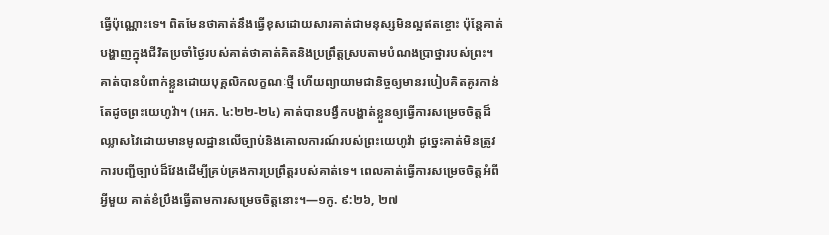ធ្វើប៉ុណ្ណោះទេ។ ពិតមែនថាគាត់នឹងធ្វើខុសដោយសារគាត់ជាមនុស្សមិនល្អឥតខ្ចោះ ប៉ុន្តែគាត់បង្ហាញក្នុងជីវិតប្រចាំថ្ងៃរបស់គាត់ថាគាត់គិតនិងប្រព្រឹត្តស្របតាមបំណងប្រាថ្នារបស់ព្រះ។ គាត់បានបំពាក់ខ្លួនដោយបុគ្គលិកលក្ខណៈថ្មី ហើយព្យាយាមជានិច្ចឲ្យមានរបៀបគិតគូរកាន់តែដូចព្រះយេហូវ៉ា។ (អេភ. ៤:២២-២៤) គាត់បានបង្វឹកបង្ហាត់ខ្លួនឲ្យធ្វើការសម្រេចចិត្តដ៏ឈ្លាសវៃដោយមានមូលដ្ឋានលើច្បាប់និងគោលការណ៍របស់ព្រះយេហូវ៉ា ដូច្នេះគាត់មិនត្រូវការបញ្ជីច្បាប់ដ៏វែងដើម្បីគ្រប់គ្រងការប្រព្រឹត្តរបស់គាត់ទេ។ ពេលគាត់ធ្វើការសម្រេចចិត្តអំពីអ្វីមួយ គាត់ខំប្រឹងធ្វើតាមការសម្រេចចិត្តនោះ។—១កូ. ៩:២៦, ២៧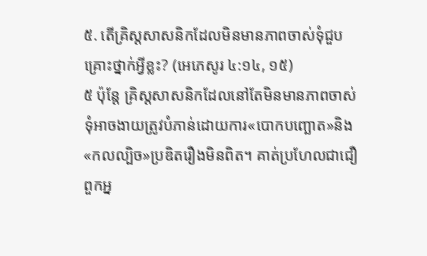៥. តើគ្រិស្តសាសនិកដែលមិនមានភាពចាស់ទុំជួបគ្រោះថ្នាក់អ្វីខ្លះ? (អេភេសូរ ៤:១៤, ១៥)
៥ ប៉ុន្តែ គ្រិស្តសាសនិកដែលនៅតែមិនមានភាពចាស់ទុំអាចងាយត្រូវបំភាន់ដោយការ«បោកបញ្ឆោត»និង«កលល្បិច»ប្រឌិតរឿងមិនពិត។ គាត់ប្រហែលជាជឿពួកអ្ន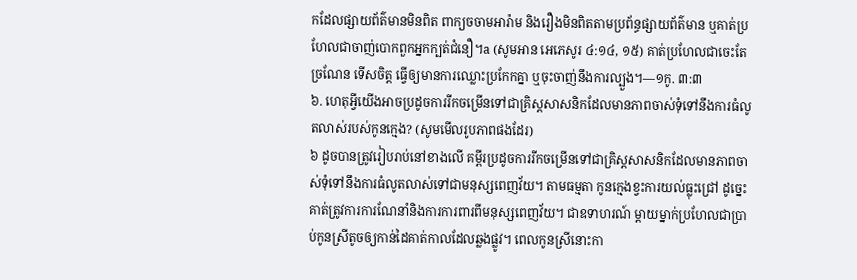កដែលផ្សាយព័ត៌មានមិនពិត ពាក្យចចាមអារ៉ាម និងរឿងមិនពិតតាមប្រព័ន្ធផ្សាយព័ត៌មាន ឬគាត់ប្រហែលជាចាញ់បោកពួកអ្នកក្បត់ជំនឿ។a (សូមអាន អេភេសូរ ៤:១៤, ១៥) គាត់ប្រហែលជាចេះតែច្រណែន ទើសចិត្ត ធ្វើឲ្យមានការឈ្លោះប្រកែកគ្នា ឬចុះចាញ់នឹងការល្បួង។—១កូ. ៣:៣
៦. ហេតុអ្វីយើងអាចប្រដូចការរីកចម្រើនទៅជាគ្រិស្តសាសនិកដែលមានភាពចាស់ទុំទៅនឹងការធំលូតលាស់របស់កូនក្មេង? (សូមមើលរូបភាពផងដែរ)
៦ ដូចបានត្រូវរៀបរាប់នៅខាងលើ គម្ពីរប្រដូចការរីកចម្រើនទៅជាគ្រិស្តសាសនិកដែលមានភាពចាស់ទុំទៅនឹងការធំលូតលាស់ទៅជាមនុស្សពេញវ័យ។ តាមធម្មតា កូនក្មេងខ្វះការយល់ធ្លុះជ្រៅ ដូច្នេះគាត់ត្រូវការការណែនាំនិងការការពារពីមនុស្សពេញវ័យ។ ជាឧទាហរណ៍ ម្ដាយម្នាក់ប្រហែលជាប្រាប់កូនស្រីតូចឲ្យកាន់ដៃគាត់កាលដែលឆ្លងផ្លូវ។ ពេលកូនស្រីនោះកា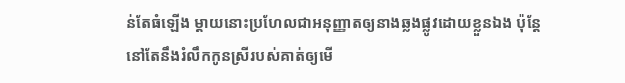ន់តែធំឡើង ម្ដាយនោះប្រហែលជាអនុញ្ញាតឲ្យនាងឆ្លងផ្លូវដោយខ្លួនឯង ប៉ុន្តែនៅតែនឹងរំលឹកកូនស្រីរបស់គាត់ឲ្យមើ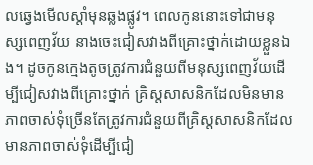លឆ្វេងមើលស្ដាំមុនឆ្លងផ្លូវ។ ពេលកូននោះទៅជាមនុស្សពេញវ័យ នាងចេះជៀសវាងពីគ្រោះថ្នាក់ដោយខ្លួនឯង។ ដូចកូនក្មេងតូចត្រូវការជំនួយពីមនុស្សពេញវ័យដើម្បីជៀសវាងពីគ្រោះថ្នាក់ គ្រិស្តសាសនិកដែលមិនមានភាពចាស់ទុំច្រើនតែត្រូវការជំនួយពីគ្រិស្តសាសនិកដែលមានភាពចាស់ទុំដើម្បីជៀ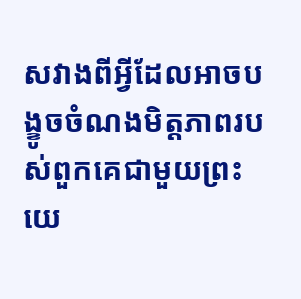សវាងពីអ្វីដែលអាចបង្ខូចចំណងមិត្តភាពរបស់ពួកគេជាមួយព្រះយេ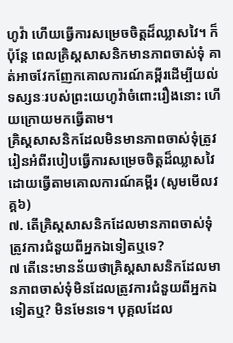ហូវ៉ា ហើយធ្វើការសម្រេចចិត្តដ៏ឈ្លាសវៃ។ ក៏ប៉ុន្តែ ពេលគ្រិស្តសាសនិកមានភាពចាស់ទុំ គាត់អាចវែកញែកគោលការណ៍គម្ពីរដើម្បីយល់ទស្សនៈរបស់ព្រះយេហូវ៉ាចំពោះរឿងនោះ ហើយក្រោយមកធ្វើតាម។
គ្រិស្តសាសនិកដែលមិនមានភាពចាស់ទុំត្រូវរៀនអំពីរបៀបធ្វើការសម្រេចចិត្តដ៏ឈ្លាសវៃដោយធ្វើតាមគោលការណ៍គម្ពីរ (សូមមើលវគ្គ៦)
៧. តើគ្រិស្តសាសនិកដែលមានភាពចាស់ទុំត្រូវការជំនួយពីអ្នកឯទៀតឬទេ?
៧ តើនេះមានន័យថាគ្រិស្តសាសនិកដែលមានភាពចាស់ទុំមិនដែលត្រូវការជំនួយពីអ្នកឯទៀតឬ? មិនមែនទេ។ បុគ្គលដែល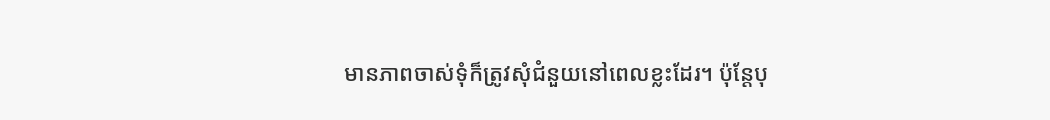មានភាពចាស់ទុំក៏ត្រូវសុំជំនួយនៅពេលខ្លះដែរ។ ប៉ុន្តែបុ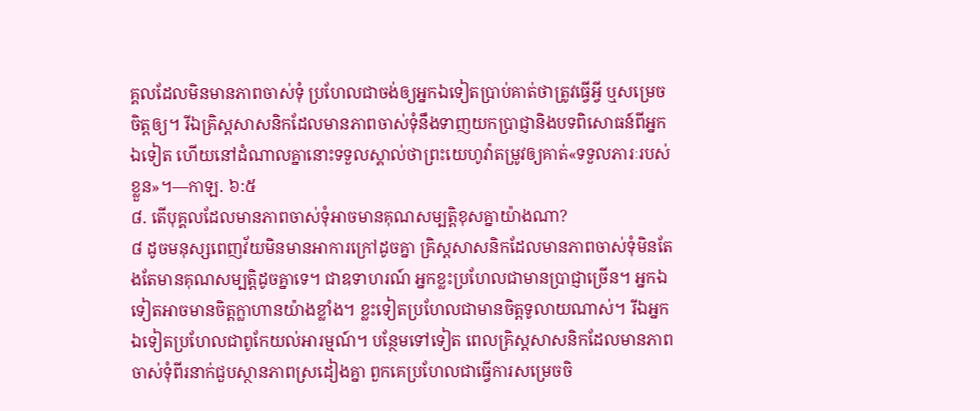គ្គលដែលមិនមានភាពចាស់ទុំ ប្រហែលជាចង់ឲ្យអ្នកឯទៀតប្រាប់គាត់ថាត្រូវធ្វើអ្វី ឬសម្រេចចិត្តឲ្យ។ រីឯគ្រិស្តសាសនិកដែលមានភាពចាស់ទុំនឹងទាញយកប្រាជ្ញានិងបទពិសោធន៍ពីអ្នកឯទៀត ហើយនៅដំណាលគ្នានោះទទួលស្គាល់ថាព្រះយេហូវ៉ាតម្រូវឲ្យគាត់«ទទួលភារៈរបស់ខ្លួន»។—កាឡ. ៦:៥
៨. តើបុគ្គលដែលមានភាពចាស់ទុំអាចមានគុណសម្បត្តិខុសគ្នាយ៉ាងណា?
៨ ដូចមនុស្សពេញវ័យមិនមានអាការក្រៅដូចគ្នា គ្រិស្តសាសនិកដែលមានភាពចាស់ទុំមិនតែងតែមានគុណសម្បត្តិដូចគ្នាទេ។ ជាឧទាហរណ៍ អ្នកខ្លះប្រហែលជាមានប្រាជ្ញាច្រើន។ អ្នកឯទៀតអាចមានចិត្តក្លាហានយ៉ាងខ្លាំង។ ខ្លះទៀតប្រហែលជាមានចិត្តទូលាយណាស់។ រីឯអ្នកឯទៀតប្រហែលជាពូកែយល់អារម្មណ៍។ បន្ថែមទៅទៀត ពេលគ្រិស្តសាសនិកដែលមានភាពចាស់ទុំពីរនាក់ជួបស្ថានភាពស្រដៀងគ្នា ពួកគេប្រហែលជាធ្វើការសម្រេចចិ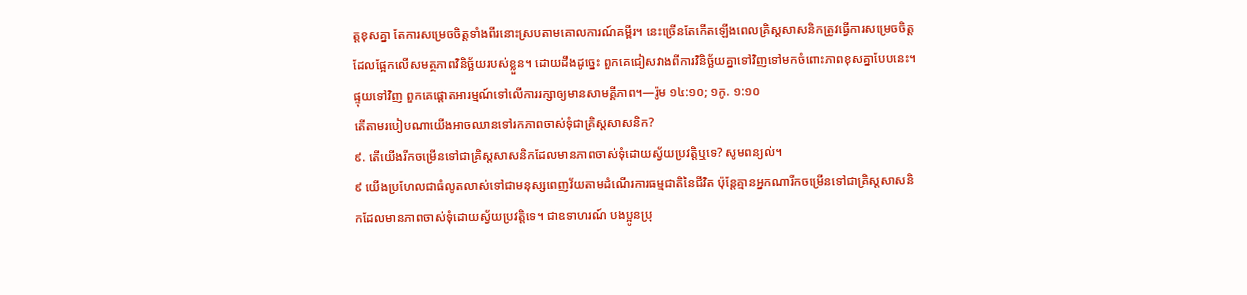ត្តខុសគ្នា តែការសម្រេចចិត្តទាំងពីរនោះស្របតាមគោលការណ៍គម្ពីរ។ នេះច្រើនតែកើតឡើងពេលគ្រិស្តសាសនិកត្រូវធ្វើការសម្រេចចិត្តដែលផ្អែកលើសមត្ថភាពវិនិច្ឆ័យរបស់ខ្លួន។ ដោយដឹងដូច្នេះ ពួកគេជៀសវាងពីការវិនិច្ឆ័យគ្នាទៅវិញទៅមកចំពោះភាពខុសគ្នាបែបនេះ។ ផ្ទុយទៅវិញ ពួកគេផ្ដោតអារម្មណ៍ទៅលើការរក្សាឲ្យមានសាមគ្គីភាព។—រ៉ូម ១៤:១០; ១កូ. ១:១០
តើតាមរបៀបណាយើងអាចឈានទៅរកភាពចាស់ទុំជាគ្រិស្តសាសនិក?
៩. តើយើងរីកចម្រើនទៅជាគ្រិស្តសាសនិកដែលមានភាពចាស់ទុំដោយស្វ័យប្រវត្តិឬទេ? សូមពន្យល់។
៩ យើងប្រហែលជាធំលូតលាស់ទៅជាមនុស្សពេញវ័យតាមដំណើរការធម្មជាតិនៃជីវិត ប៉ុន្តែគ្មានអ្នកណារីកចម្រើនទៅជាគ្រិស្តសាសនិកដែលមានភាពចាស់ទុំដោយស្វ័យប្រវត្តិទេ។ ជាឧទាហរណ៍ បងប្អូនប្រុ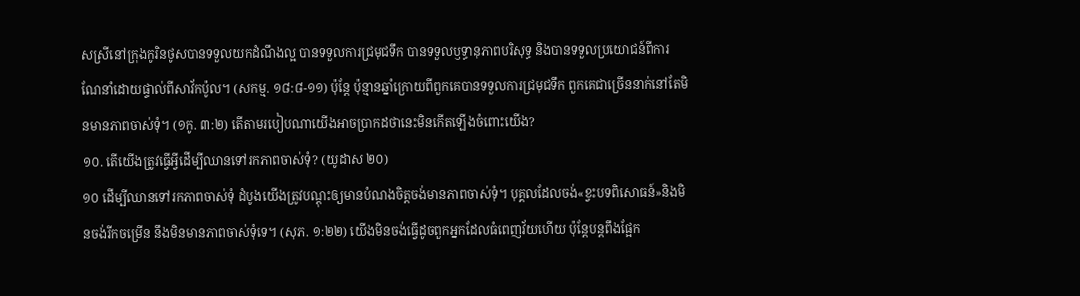សស្រីនៅក្រុងកូរិនថូសបានទទួលយកដំណឹងល្អ បានទទួលការជ្រមុជទឹក បានទទួលឫទ្ធានុភាពបរិសុទ្ធ និងបានទទួលប្រយោជន៍ពីការណែនាំដោយផ្ទាល់ពីសាវ័កប៉ូល។ (សកម្ម. ១៨:៨-១១) ប៉ុន្តែ ប៉ុន្មានឆ្នាំក្រោយពីពួកគេបានទទួលការជ្រមុជទឹក ពួកគេជាច្រើននាក់នៅតែមិនមានភាពចាស់ទុំ។ (១កូ. ៣:២) តើតាមរបៀបណាយើងអាចប្រាកដថានេះមិនកើតឡើងចំពោះយើង?
១០. តើយើងត្រូវធ្វើអ្វីដើម្បីឈានទៅរកភាពចាស់ទុំ? (យូដាស ២០)
១០ ដើម្បីឈានទៅរកភាពចាស់ទុំ ដំបូងយើងត្រូវបណ្ដុះឲ្យមានបំណងចិត្តចង់មានភាពចាស់ទុំ។ បុគ្គលដែលចង់«ខ្វះបទពិសោធន៍»និងមិនចង់រីកចម្រើន នឹងមិនមានភាពចាស់ទុំទេ។ (សុភ. ១:២២) យើងមិនចង់ធ្វើដូចពួកអ្នកដែលធំពេញវ័យហើយ ប៉ុន្តែបន្ដពឹងផ្អែក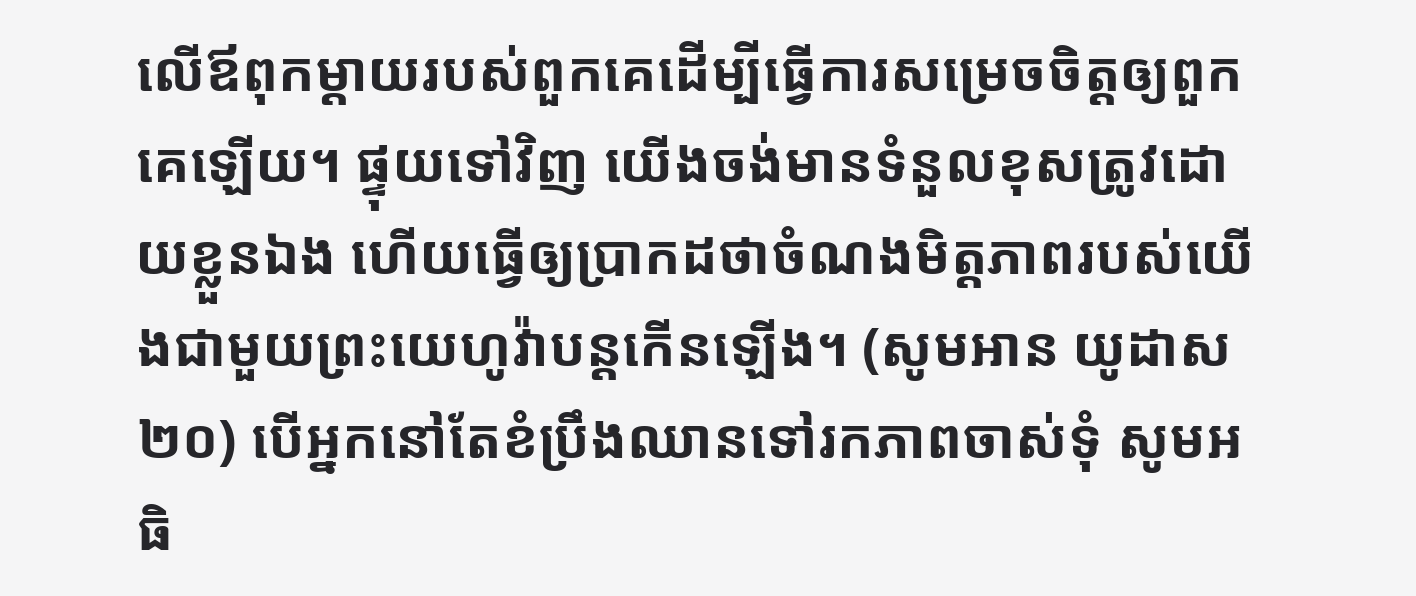លើឪពុកម្ដាយរបស់ពួកគេដើម្បីធ្វើការសម្រេចចិត្តឲ្យពួកគេឡើយ។ ផ្ទុយទៅវិញ យើងចង់មានទំនួលខុសត្រូវដោយខ្លួនឯង ហើយធ្វើឲ្យប្រាកដថាចំណងមិត្តភាពរបស់យើងជាមួយព្រះយេហូវ៉ាបន្ដកើនឡើង។ (សូមអាន យូដាស ២០) បើអ្នកនៅតែខំប្រឹងឈានទៅរកភាពចាស់ទុំ សូមអធិ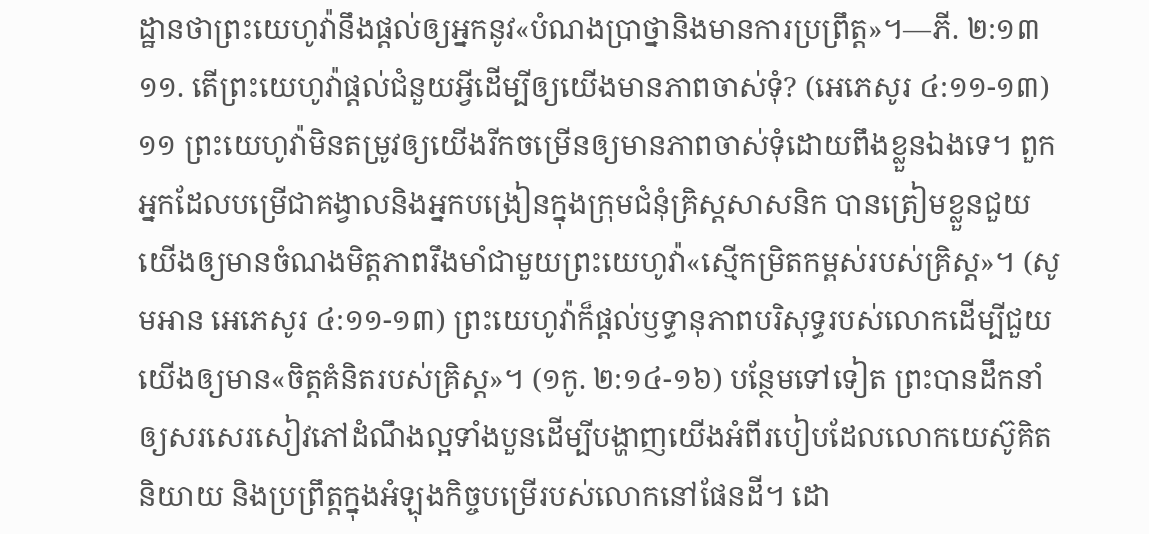ដ្ឋានថាព្រះយេហូវ៉ានឹងផ្ដល់ឲ្យអ្នកនូវ«បំណងប្រាថ្នានិងមានការប្រព្រឹត្ត»។—ភី. ២:១៣
១១. តើព្រះយេហូវ៉ាផ្ដល់ជំនួយអ្វីដើម្បីឲ្យយើងមានភាពចាស់ទុំ? (អេភេសូរ ៤:១១-១៣)
១១ ព្រះយេហូវ៉ាមិនតម្រូវឲ្យយើងរីកចម្រើនឲ្យមានភាពចាស់ទុំដោយពឹងខ្លួនឯងទេ។ ពួកអ្នកដែលបម្រើជាគង្វាលនិងអ្នកបង្រៀនក្នុងក្រុមជំនុំគ្រិស្តសាសនិក បានត្រៀមខ្លួនជួយយើងឲ្យមានចំណងមិត្តភាពរឹងមាំជាមួយព្រះយេហូវ៉ា«ស្មើកម្រិតកម្ពស់របស់គ្រិស្ត»។ (សូមអាន អេភេសូរ ៤:១១-១៣) ព្រះយេហូវ៉ាក៏ផ្ដល់ឫទ្ធានុភាពបរិសុទ្ធរបស់លោកដើម្បីជួយយើងឲ្យមាន«ចិត្តគំនិតរបស់គ្រិស្ត»។ (១កូ. ២:១៤-១៦) បន្ថែមទៅទៀត ព្រះបានដឹកនាំឲ្យសរសេរសៀវភៅដំណឹងល្អទាំងបួនដើម្បីបង្ហាញយើងអំពីរបៀបដែលលោកយេស៊ូគិត និយាយ និងប្រព្រឹត្តក្នុងអំឡុងកិច្ចបម្រើរបស់លោកនៅផែនដី។ ដោ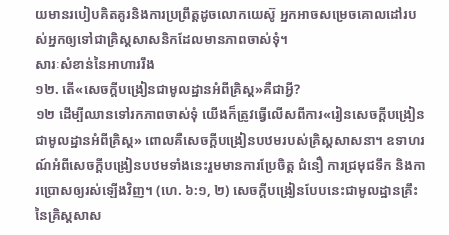យមានរបៀបគិតគូរនិងការប្រព្រឹត្តដូចលោកយេស៊ូ អ្នកអាចសម្រេចគោលដៅរបស់អ្នកឲ្យទៅជាគ្រិស្តសាសនិកដែលមានភាពចាស់ទុំ។
សារៈសំខាន់នៃអាហាររឹង
១២. តើ«សេចក្ដីបង្រៀនជាមូលដ្ឋានអំពីគ្រិស្ត»គឺជាអ្វី?
១២ ដើម្បីឈានទៅរកភាពចាស់ទុំ យើងក៏ត្រូវធ្វើលើសពីការ«រៀនសេចក្ដីបង្រៀនជាមូលដ្ឋានអំពីគ្រិស្ត» ពោលគឺសេចក្ដីបង្រៀនបឋមរបស់គ្រិស្តសាសនា។ ឧទាហរណ៍អំពីសេចក្ដីបង្រៀនបឋមទាំងនេះរួមមានការប្រែចិត្ត ជំនឿ ការជ្រមុជទឹក និងការប្រោសឲ្យរស់ឡើងវិញ។ (ហេ. ៦:១, ២) សេចក្ដីបង្រៀនបែបនេះជាមូលដ្ឋានគ្រឹះនៃគ្រិស្តសាស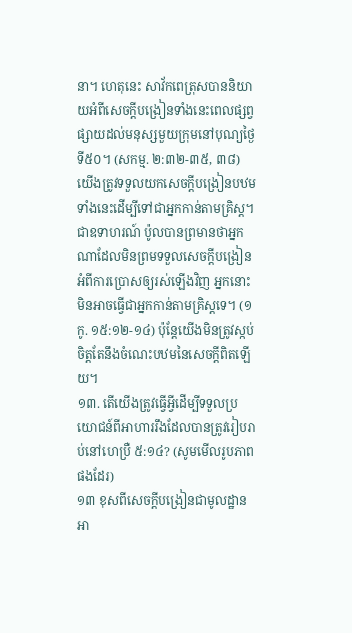នា។ ហេតុនេះ សាវ័កពេត្រុសបាននិយាយអំពីសេចក្ដីបង្រៀនទាំងនេះពេលផ្សព្វផ្សាយដល់មនុស្សមួយក្រុមនៅបុណ្យថ្ងៃទី៥០។ (សកម្ម. ២:៣២-៣៥, ៣៨) យើងត្រូវទទួលយកសេចក្ដីបង្រៀនបឋមទាំងនេះដើម្បីទៅជាអ្នកកាន់តាមគ្រិស្ត។ ជាឧទាហរណ៍ ប៉ូលបានព្រមានថាអ្នកណាដែលមិនព្រមទទួលសេចក្ដីបង្រៀនអំពីការប្រោសឲ្យរស់ឡើងវិញ អ្នកនោះមិនអាចធ្វើជាអ្នកកាន់តាមគ្រិស្តទេ។ (១កូ. ១៥:១២-១៤) ប៉ុន្តែយើងមិនត្រូវស្កប់ចិត្តតែនឹងចំណេះបឋមនៃសេចក្ដីពិតឡើយ។
១៣. តើយើងត្រូវធ្វើអ្វីដើម្បីទទួលប្រយោជន៍ពីអាហាររឹងដែលបានត្រូវរៀបរាប់នៅហេប្រឺ ៥:១៤? (សូមមើលរូបភាពផងដែរ)
១៣ ខុសពីសេចក្ដីបង្រៀនជាមូលដ្ឋាន អា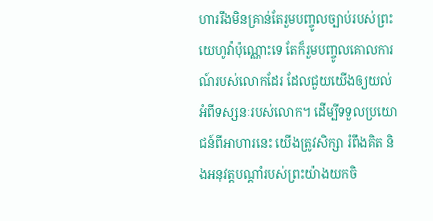ហាររឹងមិនគ្រាន់តែរួមបញ្ចូលច្បាប់របស់ព្រះយេហូវ៉ាប៉ុណ្ណោះទេ តែក៏រួមបញ្ចូលគោលការណ៍របស់លោកដែរ ដែលជួយយើងឲ្យយល់អំពីទស្សនៈរបស់លោក។ ដើម្បីទទួលប្រយោជន៍ពីអាហារនេះ យើងត្រូវសិក្សា រំពឹងគិត និងអនុវត្តបណ្ដាំរបស់ព្រះយ៉ាងយកចិ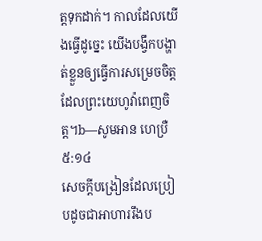ត្តទុកដាក់។ កាលដែលយើងធ្វើដូច្នេះ យើងបង្វឹកបង្ហាត់ខ្លួនឲ្យធ្វើការសម្រេចចិត្តដែលព្រះយេហូវ៉ាពេញចិត្ត។b—សូមអាន ហេប្រឺ ៥:១៤
សេចក្ដីបង្រៀនដែលប្រៀបដូចជាអាហាររឹងប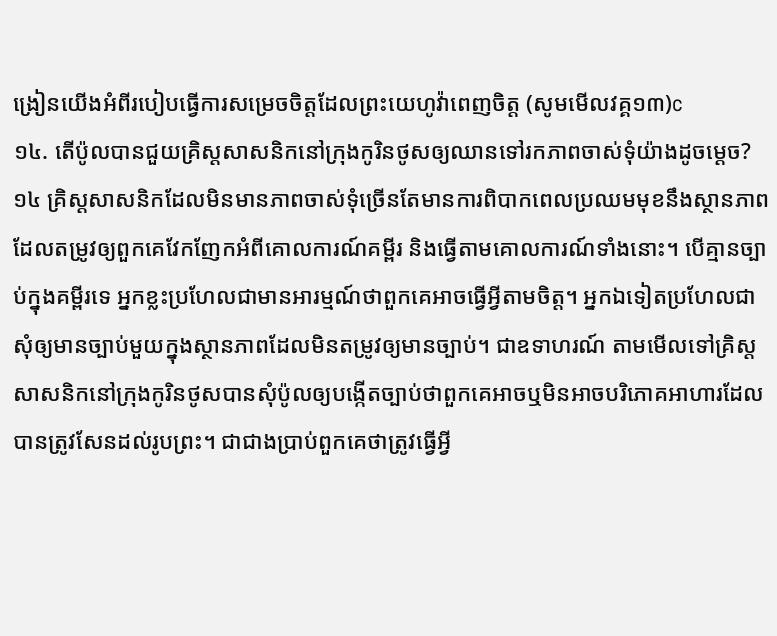ង្រៀនយើងអំពីរបៀបធ្វើការសម្រេចចិត្តដែលព្រះយេហូវ៉ាពេញចិត្ត (សូមមើលវគ្គ១៣)c
១៤. តើប៉ូលបានជួយគ្រិស្តសាសនិកនៅក្រុងកូរិនថូសឲ្យឈានទៅរកភាពចាស់ទុំយ៉ាងដូចម្ដេច?
១៤ គ្រិស្តសាសនិកដែលមិនមានភាពចាស់ទុំច្រើនតែមានការពិបាកពេលប្រឈមមុខនឹងស្ថានភាពដែលតម្រូវឲ្យពួកគេវែកញែកអំពីគោលការណ៍គម្ពីរ និងធ្វើតាមគោលការណ៍ទាំងនោះ។ បើគ្មានច្បាប់ក្នុងគម្ពីរទេ អ្នកខ្លះប្រហែលជាមានអារម្មណ៍ថាពួកគេអាចធ្វើអ្វីតាមចិត្ត។ អ្នកឯទៀតប្រហែលជាសុំឲ្យមានច្បាប់មួយក្នុងស្ថានភាពដែលមិនតម្រូវឲ្យមានច្បាប់។ ជាឧទាហរណ៍ តាមមើលទៅគ្រិស្តសាសនិកនៅក្រុងកូរិនថូសបានសុំប៉ូលឲ្យបង្កើតច្បាប់ថាពួកគេអាចឬមិនអាចបរិភោគអាហារដែលបានត្រូវសែនដល់រូបព្រះ។ ជាជាងប្រាប់ពួកគេថាត្រូវធ្វើអ្វី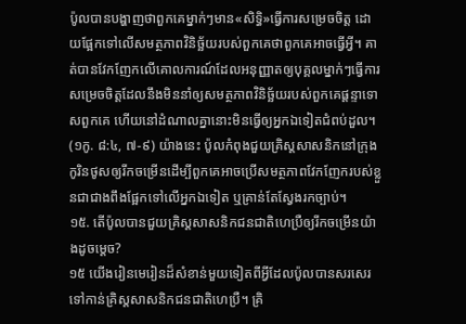ប៉ូលបានបង្ហាញថាពួកគេម្នាក់ៗមាន«សិទ្ធិ»ធ្វើការសម្រេចចិត្ត ដោយផ្អែកទៅលើសមត្ថភាពវិនិច្ឆ័យរបស់ពួកគេថាពួកគេអាចធ្វើអ្វី។ គាត់បានវែកញែកលើគោលការណ៍ដែលអនុញ្ញាតឲ្យបុគ្គលម្នាក់ៗធ្វើការសម្រេចចិត្តដែលនឹងមិននាំឲ្យសមត្ថភាពវិនិច្ឆ័យរបស់ពួកគេផ្ដន្ទាទោសពួកគេ ហើយនៅដំណាលគ្នានោះមិនធ្វើឲ្យអ្នកឯទៀតជំពប់ដួល។ (១កូ. ៨:៤, ៧-៩) យ៉ាងនេះ ប៉ូលកំពុងជួយគ្រិស្តសាសនិកនៅក្រុងកូរិនថូសឲ្យរីកចម្រើនដើម្បីពួកគេអាចប្រើសមត្ថភាពវែកញែករបស់ខ្លួនជាជាងពឹងផ្អែកទៅលើអ្នកឯទៀត ឬគ្រាន់តែស្វែងរកច្បាប់។
១៥. តើប៉ូលបានជួយគ្រិស្តសាសនិកជនជាតិហេប្រឺឲ្យរីកចម្រើនយ៉ាងដូចម្ដេច?
១៥ យើងរៀនមេរៀនដ៏សំខាន់មួយទៀតពីអ្វីដែលប៉ូលបានសរសេរទៅកាន់គ្រិស្តសាសនិកជនជាតិហេប្រឺ។ គ្រិ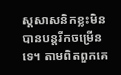ស្តសាសនិកខ្លះមិនបានបន្តរីកចម្រើនទេ។ តាមពិតពួកគេ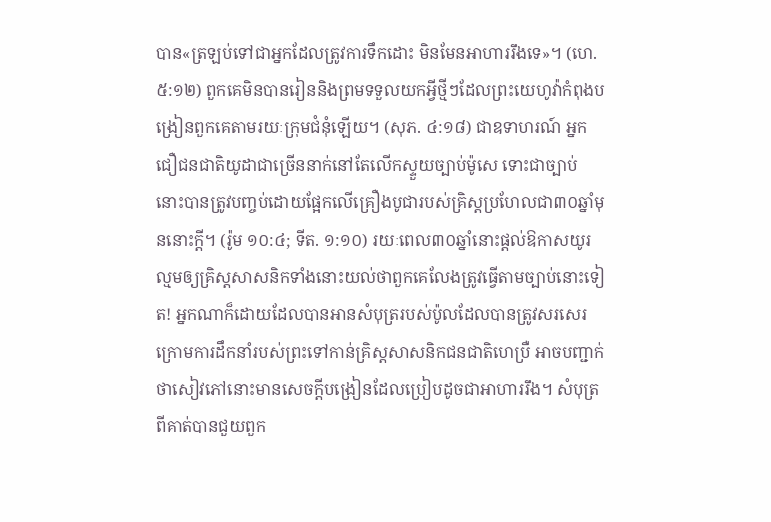បាន«ត្រឡប់ទៅជាអ្នកដែលត្រូវការទឹកដោះ មិនមែនអាហាររឹងទេ»។ (ហេ. ៥:១២) ពួកគេមិនបានរៀននិងព្រមទទួលយកអ្វីថ្មីៗដែលព្រះយេហូវ៉ាកំពុងបង្រៀនពួកគេតាមរយៈក្រុមជំនុំឡើយ។ (សុភ. ៤:១៨) ជាឧទាហរណ៍ អ្នកជឿជនជាតិយូដាជាច្រើននាក់នៅតែលើកស្ទួយច្បាប់ម៉ូសេ ទោះជាច្បាប់នោះបានត្រូវបញ្ចប់ដោយផ្អែកលើគ្រឿងបូជារបស់គ្រិស្តប្រហែលជា៣០ឆ្នាំមុននោះក្ដី។ (រ៉ូម ១០:៤; ទីត. ១:១០) រយៈពេល៣០ឆ្នាំនោះផ្ដល់ឱកាសយូរល្មមឲ្យគ្រិស្តសាសនិកទាំងនោះយល់ថាពួកគេលែងត្រូវធ្វើតាមច្បាប់នោះទៀត! អ្នកណាក៏ដោយដែលបានអានសំបុត្ររបស់ប៉ូលដែលបានត្រូវសរសេរក្រោមការដឹកនាំរបស់ព្រះទៅកាន់គ្រិស្តសាសនិកជនជាតិហេប្រឺ អាចបញ្ជាក់ថាសៀវភៅនោះមានសេចក្ដីបង្រៀនដែលប្រៀបដូចជាអាហាររឹង។ សំបុត្រពីគាត់បានជួយពួក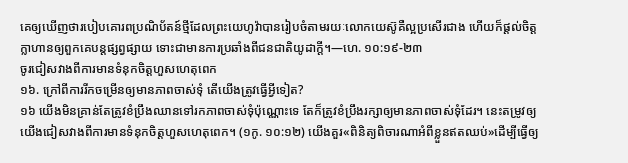គេឲ្យឃើញថារបៀបគោរពប្រណិប័តន៍ថ្មីដែលព្រះយេហូវ៉ាបានរៀបចំតាមរយៈលោកយេស៊ូគឺល្អប្រសើរជាង ហើយក៏ផ្ដល់ចិត្តក្លាហានឲ្យពួកគេបន្ដផ្សព្វផ្សាយ ទោះជាមានការប្រឆាំងពីជនជាតិយូដាក្ដី។—ហេ. ១០:១៩-២៣
ចូរជៀសវាងពីការមានទំនុកចិត្តហួសហេតុពេក
១៦. ក្រៅពីការរីកចម្រើនឲ្យមានភាពចាស់ទុំ តើយើងត្រូវធ្វើអ្វីទៀត?
១៦ យើងមិនគ្រាន់តែត្រូវខំប្រឹងឈានទៅរកភាពចាស់ទុំប៉ុណ្ណោះទេ តែក៏ត្រូវខំប្រឹងរក្សាឲ្យមានភាពចាស់ទុំដែរ។ នេះតម្រូវឲ្យយើងជៀសវាងពីការមានទំនុកចិត្តហួសហេតុពេក។ (១កូ. ១០:១២) យើងគួរ«ពិនិត្យពិចារណាអំពីខ្លួនឥតឈប់»ដើម្បីធ្វើឲ្យ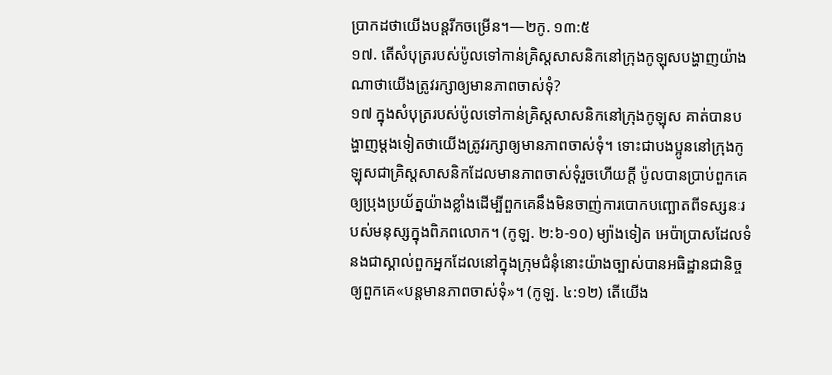ប្រាកដថាយើងបន្ដរីកចម្រើន។—២កូ. ១៣:៥
១៧. តើសំបុត្ររបស់ប៉ូលទៅកាន់គ្រិស្តសាសនិកនៅក្រុងកូឡុសបង្ហាញយ៉ាងណាថាយើងត្រូវរក្សាឲ្យមានភាពចាស់ទុំ?
១៧ ក្នុងសំបុត្ររបស់ប៉ូលទៅកាន់គ្រិស្តសាសនិកនៅក្រុងកូឡុស គាត់បានបង្ហាញម្ដងទៀតថាយើងត្រូវរក្សាឲ្យមានភាពចាស់ទុំ។ ទោះជាបងប្អូននៅក្រុងកូឡុសជាគ្រិស្តសាសនិកដែលមានភាពចាស់ទុំរួចហើយក្ដី ប៉ូលបានប្រាប់ពួកគេឲ្យប្រុងប្រយ័ត្នយ៉ាងខ្លាំងដើម្បីពួកគេនឹងមិនចាញ់ការបោកបញ្ឆោតពីទស្សនៈរបស់មនុស្សក្នុងពិភពលោក។ (កូឡ. ២:៦-១០) ម្យ៉ាងទៀត អេប៉ាប្រាសដែលទំនងជាស្គាល់ពួកអ្នកដែលនៅក្នុងក្រុមជំនុំនោះយ៉ាងច្បាស់បានអធិដ្ឋានជានិច្ចឲ្យពួកគេ«បន្តមានភាពចាស់ទុំ»។ (កូឡ. ៤:១២) តើយើង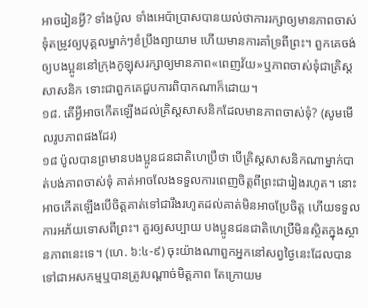អាចរៀនអ្វី? ទាំងប៉ូល ទាំងអេប៉ាប្រាសបានយល់ថាការរក្សាឲ្យមានភាពចាស់ទុំតម្រូវឲ្យបុគ្គលម្នាក់ៗខំប្រឹងព្យាយាម ហើយមានការគាំទ្រពីព្រះ។ ពួកគេចង់ឲ្យបងប្អូននៅក្រុងកូឡុសរក្សាឲ្យមានភាព«ពេញវ័យ»ឬភាពចាស់ទុំជាគ្រិស្តសាសនិក ទោះជាពួកគេជួបការពិបាកណាក៏ដោយ។
១៨. តើអ្វីអាចកើតឡើងដល់គ្រិស្តសាសនិកដែលមានភាពចាស់ទុំ? (សូមមើលរូបភាពផងដែរ)
១៨ ប៉ូលបានព្រមានបងប្អូនជនជាតិហេប្រឺថា បើគ្រិស្តសាសនិកណាម្នាក់បាត់បង់ភាពចាស់ទុំ គាត់អាចលែងទទួលការពេញចិត្តពីព្រះជារៀងរហូត។ នោះអាចកើតឡើងបើចិត្តគាត់ទៅជារឹងរហូតដល់គាត់មិនអាចប្រែចិត្ត ហើយទទួលការអភ័យទោសពីព្រះ។ គួរឲ្យសប្បាយ បងប្អូនជនជាតិហេប្រឺមិនស្ថិតក្នុងស្ថានភាពនេះទេ។ (ហេ. ៦:៤-៩) ចុះយ៉ាងណាពួកអ្នកនៅសព្វថ្ងៃនេះដែលបានទៅជាអសកម្មឬបានត្រូវបណ្ដាច់មិត្តភាព តែក្រោយម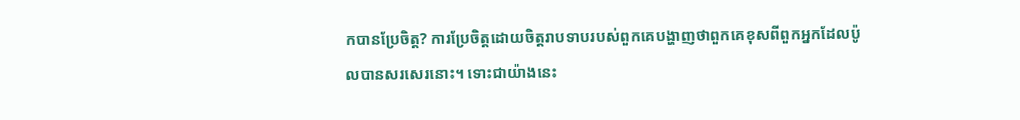កបានប្រែចិត្ត? ការប្រែចិត្តដោយចិត្តរាបទាបរបស់ពួកគេបង្ហាញថាពួកគេខុសពីពួកអ្នកដែលប៉ូលបានសរសេរនោះ។ ទោះជាយ៉ាងនេះ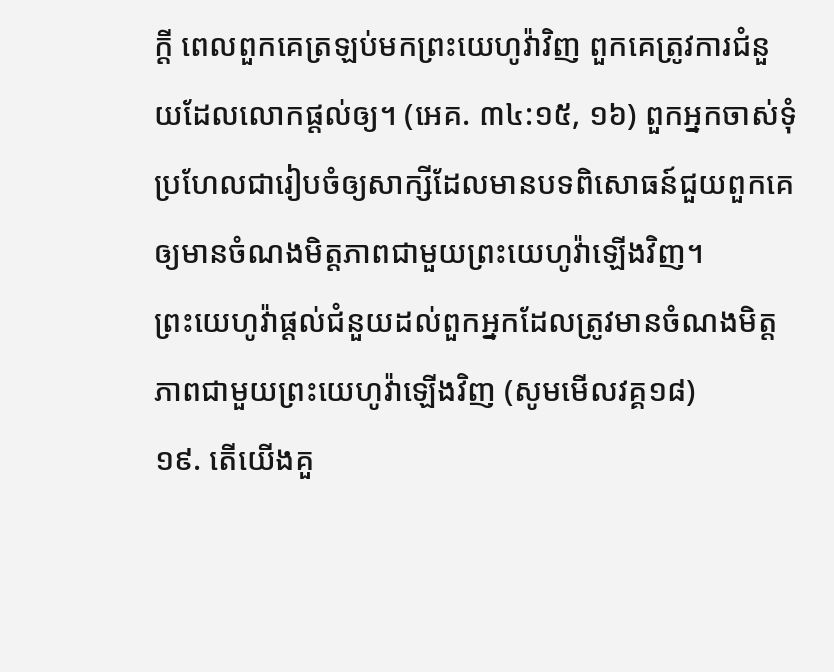ក្ដី ពេលពួកគេត្រឡប់មកព្រះយេហូវ៉ាវិញ ពួកគេត្រូវការជំនួយដែលលោកផ្ដល់ឲ្យ។ (អេគ. ៣៤:១៥, ១៦) ពួកអ្នកចាស់ទុំប្រហែលជារៀបចំឲ្យសាក្សីដែលមានបទពិសោធន៍ជួយពួកគេឲ្យមានចំណងមិត្តភាពជាមួយព្រះយេហូវ៉ាឡើងវិញ។
ព្រះយេហូវ៉ាផ្ដល់ជំនួយដល់ពួកអ្នកដែលត្រូវមានចំណងមិត្តភាពជាមួយព្រះយេហូវ៉ាឡើងវិញ (សូមមើលវគ្គ១៨)
១៩. តើយើងគួ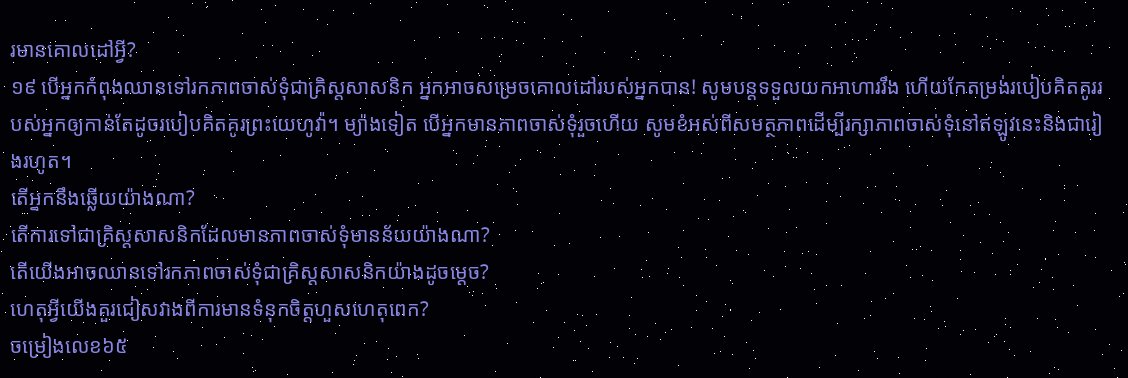រមានគោលដៅអ្វី?
១៩ បើអ្នកកំពុងឈានទៅរកភាពចាស់ទុំជាគ្រិស្តសាសនិក អ្នកអាចសម្រេចគោលដៅរបស់អ្នកបាន! សូមបន្ដទទួលយកអាហាររឹង ហើយកែតម្រង់របៀបគិតគូររបស់អ្នកឲ្យកាន់តែដូចរបៀបគិតគូរព្រះយេហូវ៉ា។ ម្យ៉ាងទៀត បើអ្នកមានភាពចាស់ទុំរួចហើយ សូមខំអស់ពីសមត្ថភាពដើម្បីរក្សាភាពចាស់ទុំនៅឥឡូវនេះនិងជារៀងរហូត។
តើអ្នកនឹងឆ្លើយយ៉ាងណា?
តើការទៅជាគ្រិស្តសាសនិកដែលមានភាពចាស់ទុំមានន័យយ៉ាងណា?
តើយើងអាចឈានទៅរកភាពចាស់ទុំជាគ្រិស្តសាសនិកយ៉ាងដូចម្ដេច?
ហេតុអ្វីយើងគួរជៀសវាងពីការមានទំនុកចិត្តហួសហេតុពេក?
ចម្រៀងលេខ៦៥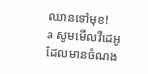ឈានទៅមុខ!
a សូមមើលវីដេអូដែលមានចំណង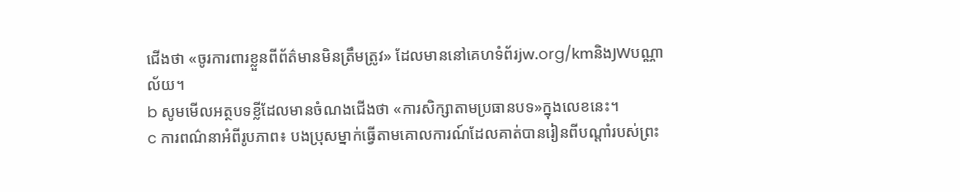ជើងថា «ចូរការពារខ្លួនពីព័ត៌មានមិនត្រឹមត្រូវ» ដែលមាននៅគេហទំព័រjw.org/kmនិងJWបណ្ណាល័យ។
b សូមមើលអត្ថបទខ្លីដែលមានចំណងជើងថា «ការសិក្សាតាមប្រធានបទ»ក្នុងលេខនេះ។
c ការពណ៌នាអំពីរូបភាព៖ បងប្រុសម្នាក់ធ្វើតាមគោលការណ៍ដែលគាត់បានរៀនពីបណ្ដាំរបស់ព្រះ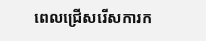ពេលជ្រើសរើសការក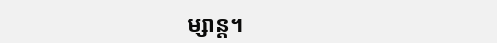ម្សាន្ត។